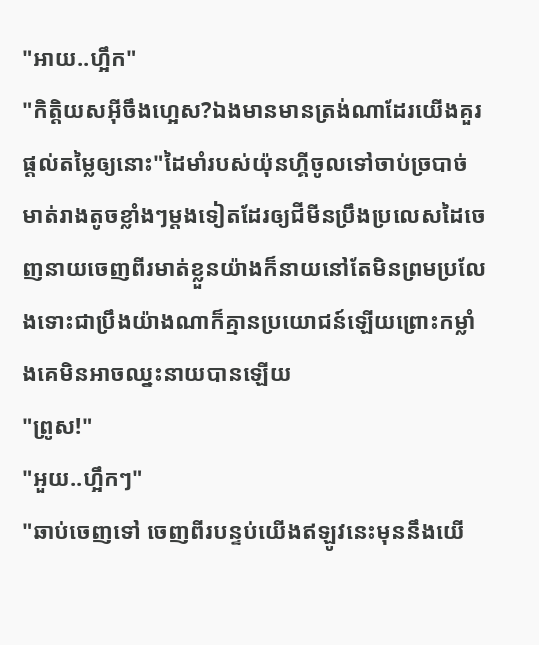"អាយ..ហ្អឹក"
"កិត្តិយសអ៊ីចឹងហ្អេស?ឯងមានមានត្រង់ណាដែរយើងគួរផ្ដល់តម្លៃឲ្យនោះ"ដៃមាំរបស់យ៉ុនហ្គីចូលទៅចាប់ច្របាច់មាត់រាងតូចខ្លាំងៗម្ដងទៀតដែរឲ្យជីមីនប្រឹងប្រលេសដៃចេញនាយចេញពីរមាត់ខ្លួនយ៉ាងក៏នាយនៅតែមិនព្រមប្រលែងទោះជាប្រឹងយ៉ាងណាក៏គ្មានប្រយោជន៍ឡើយព្រោះកម្លាំងគេមិនអាចឈ្នះនាយបានឡើយ
"ព្រូស!"
"អួយ..ហ្អឹកៗ"
"ឆាប់ចេញទៅ ចេញពីរបន្ទប់យើងឥឡូវនេះមុននឹងយើ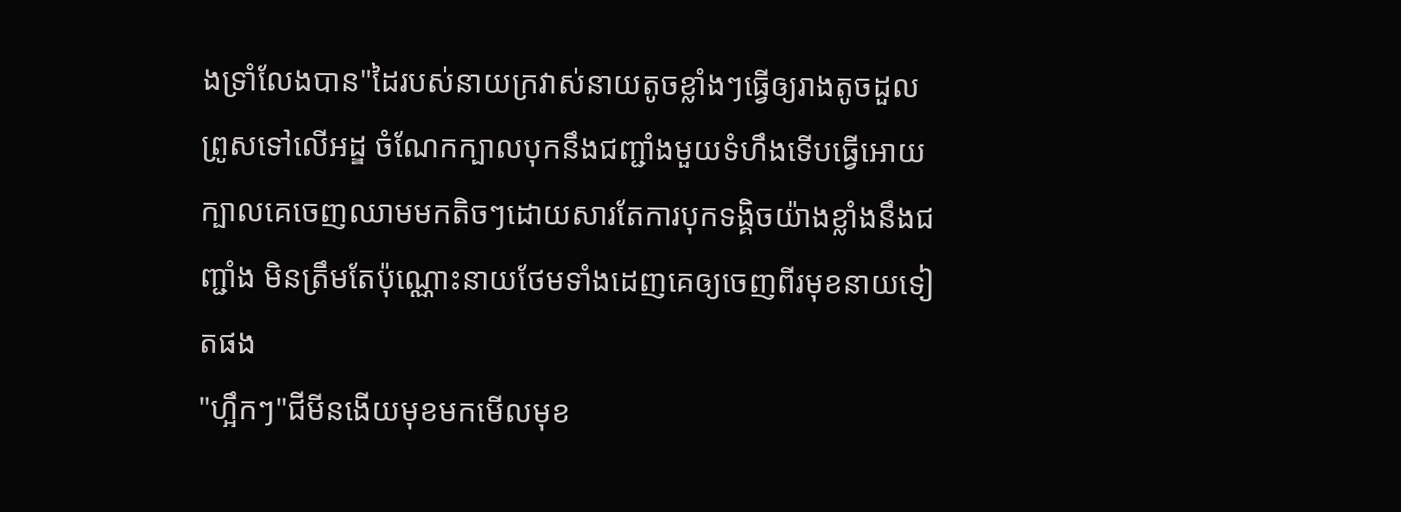ងទ្រាំលែងបាន"ដៃរបស់នាយក្រវាស់នាយតូចខ្លាំងៗធ្វើឲ្យរាងតូចដួលព្រូសទៅលើអដ្ឌ ចំណែកក្បាលបុកនឹងជញ្ជាំងមួយទំហឹងទើបធ្វើអោយក្បាលគេចេញឈាមមកតិចៗដោយសារតែការបុកទង្គិចយ៉ាងខ្លាំងនឹងជញ្ជាំង មិនត្រឹមតែប៉ុណ្ណោះនាយថែមទាំងដេញគេឲ្យចេញពីរមុខនាយទៀតផង
"ហ្អឹកៗ"ជីមីនងើយមុខមកមើលមុខ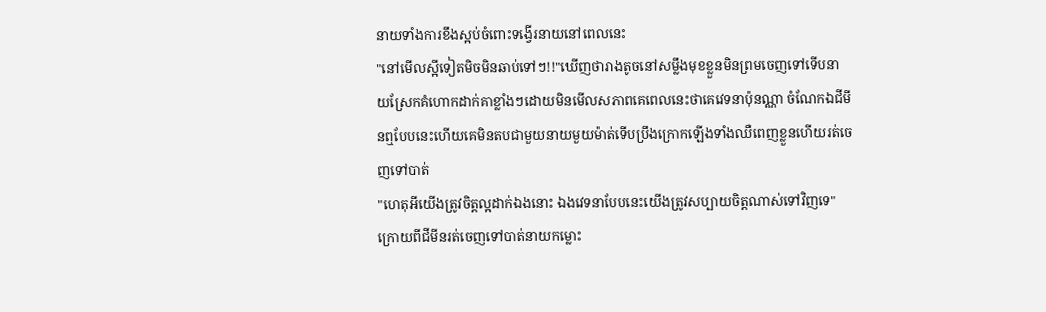នាយទាំងការខឹងស្អប់ចំពោះទង្វើរនាយនៅពេលនេះ
"នៅមើលស្អីទៀតមិចមិនឆាប់ទៅៗ!!"ឃើញថារាងតូចនៅសម្លឹងមុខខ្លួនមិនព្រមចេញទៅទើបនាយស្រែកគំហោកដាក់គាខ្លាំងៗដោយមិនមើលសភាពគេពេលនេះថាគេវេទនាប៉ុនណ្ណា ចំណែកឯជីមីនឮបែបនេះហើយគេមិនតបជាមួយនាយមួយម៉ាត់ទើបប្រឹងក្រោកឡើងទាំងឈឺពេញខ្លួនហើយរត់ចេញទៅបាត់
"ហេតុអីយើងត្រូវចិត្តល្អដាក់ឯងនោះ ឯងវេទនាបែបនេះយើងត្រូវសប្បាយចិត្តណាស់ទៅវិញទេ"ក្រោយពីជីមីនរត់ចេញទៅបាត់នាយកម្លោះ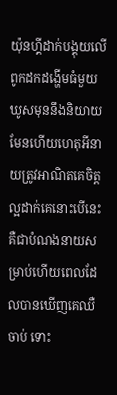យ៉ុនហ្គីដាក់បង្គុយលើពូកដកដង្ហើមធំមួយឃូសមុននឹងនិយាយ មែនហើយហេតុអីនាយត្រូវអាណិតគេចិត្តល្អដាក់គេនោះបើនេះគឺជាបំណងនាយសម្រាប់ហើយពេលដែលបានឃើញគេឈឺចាប់ ទោះ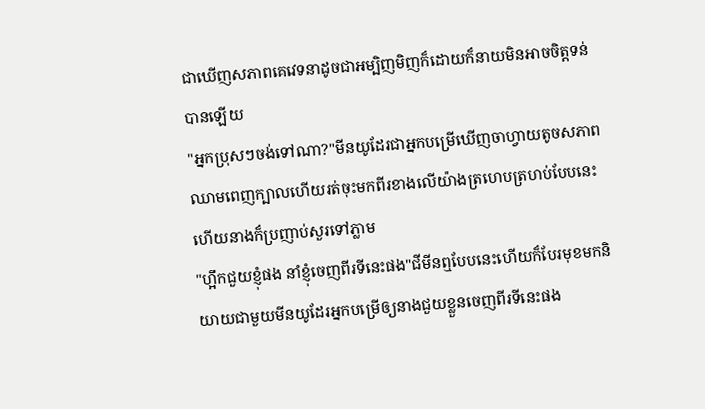ជាឃើញសភាពគេវេទនាដូចជាអម្បិញមិញក៏ដោយក៏នាយមិនអាចចិត្តទន់បានឡើយ
"អ្នកប្រុសៗចង់ទៅណា?"មីនយូដែរជាអ្នកបម្រើឃើញចាហ្វាយតូចសភាពឈាមពេញក្បាលហើយរត់ចុះមកពីរខាងលើយ៉ាងត្រហេបត្រហប់បែបនេះហើយនាងក៏ប្រញាប់សួរទៅភ្លាម
"ហ្អឹកជួយខ្ញុំផង នាំខ្ញុំចេញពីរទីនេះផង"ជីមីនឮបែបនេះហើយក៏បែរមុខមកនិយាយជាមួយមីនយូដែរអ្នកបម្រើឲ្យនាងជួយខ្លួនចេញពីរទីនេះផង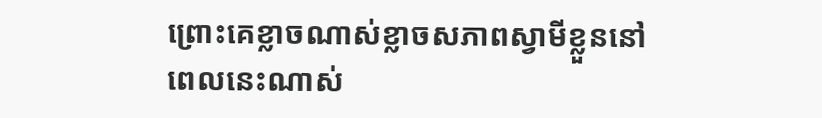ព្រោះគេខ្លាចណាស់ខ្លាចសភាពស្វាមីខ្លួននៅពេលនេះណាស់